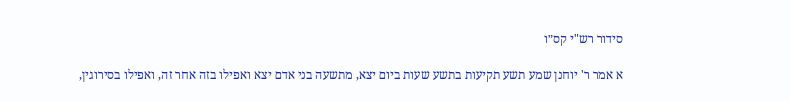סידור רש"י קס״ו

א אמר ר' יוחנן שמע תשע תקיעות בתשע שעות ביום יצא, מתשעה בני אדם יצא ואפילו בזה אחר זה, ואפילו בסירוגין,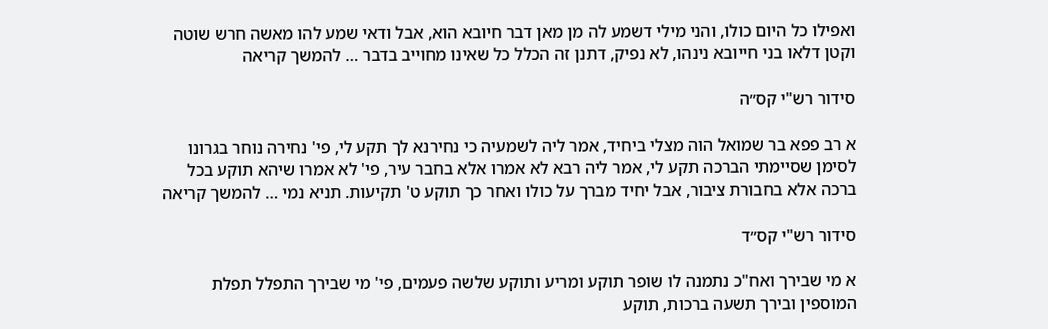ואפילו כל היום כולו, והני מילי דשמע לה מן מאן דבר חיובא הוא, אבל ודאי שמע להו מאשה חרש שוטה וקטן דלאו בני חייובא נינהו, לא נפיק, דתנן זה הכלל כל שאינו מחוייב בדבר … להמשך קריאה

סידור רש"י קס״ה

א רב פפא בר שמואל הוה מצלי ביחיד, אמר ליה לשמעיה כי נחירנא לך תקע לי, פי' נחירה נוחר בגרונו לסימן שסיימתי הברכה תקע לי, אמר ליה רבא לא אמרו אלא בחבר עיר, פי' לא אמרו שיהא תוקע בכל ברכה אלא בחבורת ציבור, אבל יחיד מברך על כולו ואחר כך תוקע ט' תקיעות. תניא נמי … להמשך קריאה

סידור רש"י קס״ד

א מי שבירך ואח"כ נתמנה לו שופר תוקע ומריע ותוקע שלשה פעמים, פי' מי שבירך התפלל תפלת המוספין ובירך תשעה ברכות, תוקע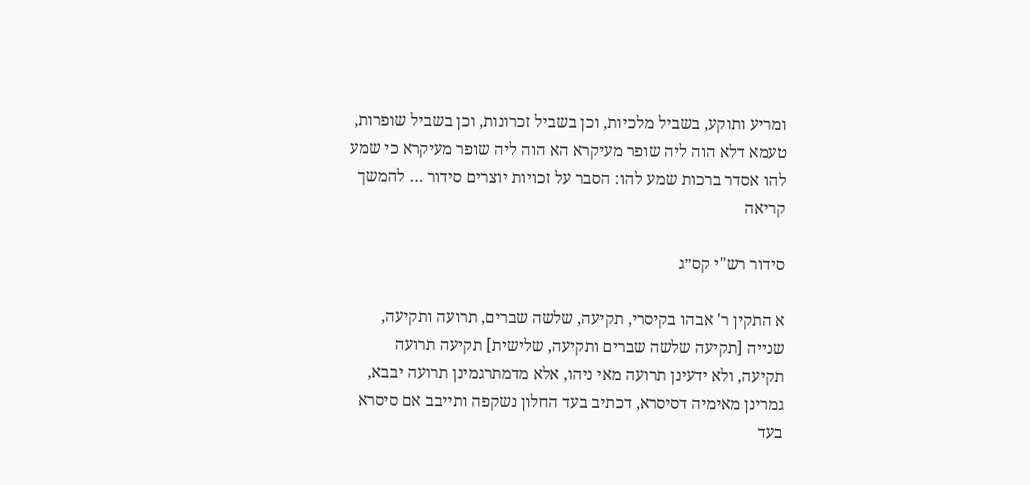ומריע ותוקע, בשביל מלכיות, וכן בשביל זכרונות, וכן בשביל שופרות, טעמא דלא הוה ליה שופר מעיקרא הא הוה ליה שופר מעיקרא כי שמע להו אסדר ברכות שמע להו: הסבר על זכויות יוצרים סידור … להמשך קריאה

סידור רש"י קס״ג

א התקין ר' אבהו בקיסרי, תקיעה, שלשה שברים, תרועה ותקיעה, שנייה [תקיעה שלשה שברים ותקיעה, שלישית] תקיעה תרועה תקיעה, ולא ידעינן תרועה מאי ניהו, אלא מדמתרגמינן תרועה יבבא, גמרינן מאימיה דסיסרא, דכתיב בעד החלון נשקפה ותייבב אם סיסרא בעד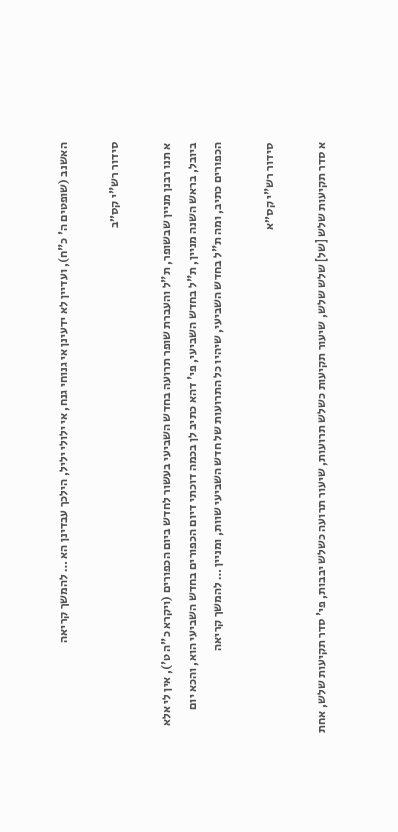האשנב (שופטים ה' כ"ח), ועדיין לא ידעינן אי גנוחי גנח, אי ילולי יליל, הילכך עבדינן הא … להמשך קריאה

סידור רש"י קס״ב

א תנו רבנן מניין שבשופר, ת"ל והעברת שופר תרועה בחדש השביעי בעשור לחדש ביום הכפורים (ויקרא כ"ה ט'), אין לי אלא ביובל, בראש השנה מניין, ת"ל בחדש השביעי, פי' דהא כתיב לן בכמה דוכתי דיום הכפורים בחדש השביעי הוא, והכא יום הכפורים כתיב, ומה ת"ל בחדש השביעי, שיהיו כל התרועות של חדש השביעי שוות, ומניין … להמשך קריאה

סידור רש"י קס״א

א סדר תקיעות שלש [של] שלש שלש, שיעור תקיעות כשלש תרועות, שיעור תרועה כשלש יבבות, פי' סדר תקיעות שלש, אחת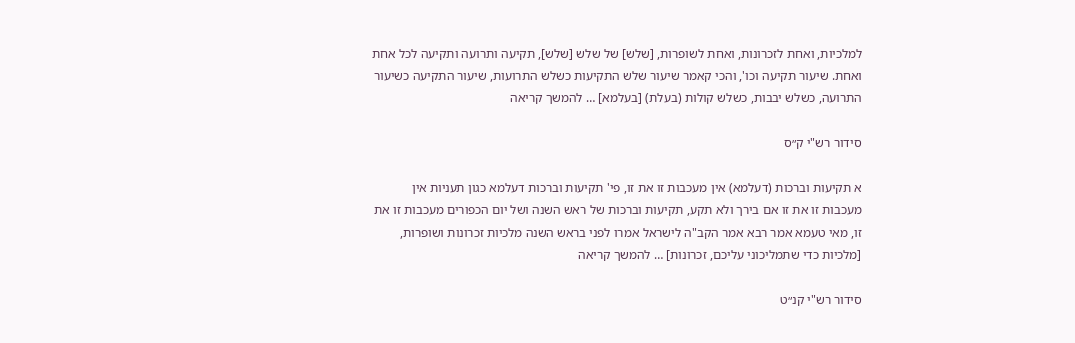למלכיות, ואחת לזכרונות, ואחת לשופרות, [שלש] של שלש [שלש], תקיעה ותרועה ותקיעה לכל אחת ואחת. שיעור תקיעה וכו', והכי קאמר שיעור שלש התקיעות כשלש התרועות, שיעור התקיעה כשיעור התרועה, כשלש יבבות, כשלש קולות (בעלת) [בעלמא] … להמשך קריאה

סידור רש"י ק״ס

א תקיעות וברכות (דעלמא) אין מעכבות זו את זו, פי' תקיעות וברכות דעלמא כגון תעניות אין מעכבות זו את זו אם בירך ולא תקע, תקיעות וברכות של ראש השנה ושל יום הכפורים מעכבות זו את זו, מאי טעמא אמר רבא אמר הקב"ה לישראל אמרו לפני בראש השנה מלכיות זכרונות ושופרות, [מלכיות כדי שתמליכוני עליכם, זכרונות] … להמשך קריאה

סידור רש"י קנ״ט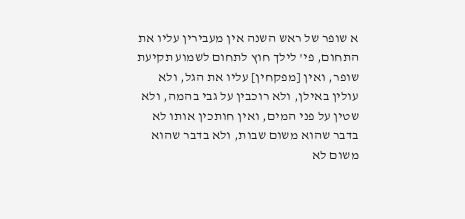א שופר של ראש השנה אין מעבירין עליו את התחום, פי' לילך חוץ לתחום לשמוע תקיעת שופר, ואין [מפקחין] עליו את הגל, ולא עולין באילן, ולא רוכבין על גבי בהמה, ולא שטין על פני המים, ואין חותכין אותו לא בדבר שהוא משום שבות, ולא בדבר שהוא משום לא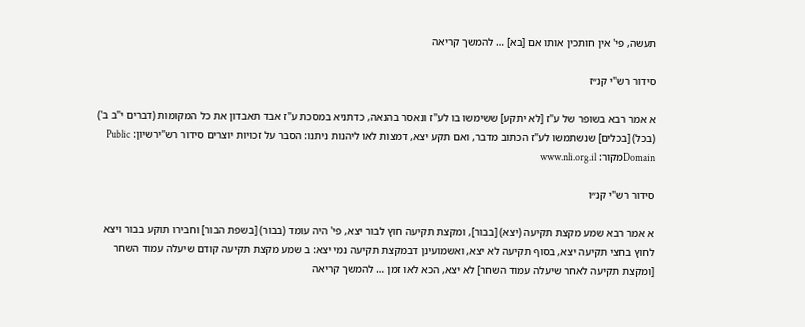תעשה, פי' אין חותכין אותו אם [בא] … להמשך קריאה

סידור רש"י קנ״ז

א אמר רבא בשופר של ע"ז [לא יתקע] ששימשו בו לע"ז ונאסר בהנאה, כדתניא במסכת ע"ז אבד תאבדון את כל המקומות (דברים י"ב ב') (בכל) [בכלים] שנשתמשו לע"ז הכתוב מדבר, ואם תקע יצא, דמצות לאו ליהנות ניתנו: הסבר על זכויות יוצרים סידור רש"ירשיון: Public Domainמקור: www.nli.org.il

סידור רש"י קנ״ו

א אמר רבא שמע מקצת תקיעה (יצא) [בבור], ומקצת תקיעה חוץ לבור יצא, פי' היה עומד (בבור) [בשפת הבור] וחבירו תוקע בבור ויצא לחוץ בחצי תקיעה יצא, בסוף תקיעה לא יצא, ואשמועינן דבמקצת תקיעה נמי יצא: ב שמע מקצת תקיעה קודם שיעלה עמוד השחר [ומקצת תקיעה לאחר שיעלה עמוד השחר] לא יצא, הכא לאו זמן … להמשך קריאה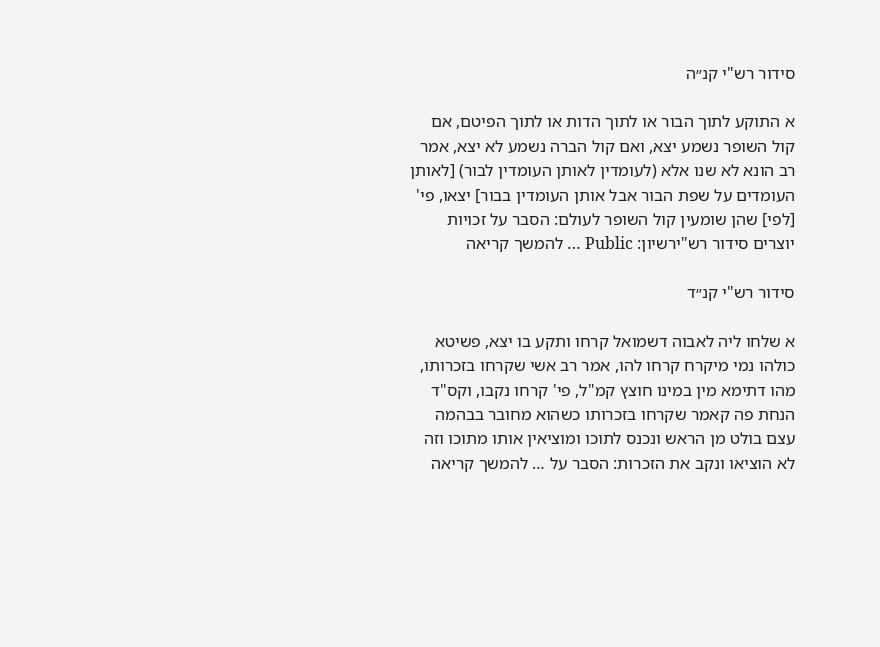סידור רש"י קנ״ה

א התוקע לתוך הבור או לתוך הדות או לתוך הפיטם, אם קול השופר נשמע יצא, ואם קול הברה נשמע לא יצא, אמר רב הונא לא שנו אלא (לעומדין לאותן העומדין לבור) [לאותן העומדים על שפת הבור אבל אותן העומדין בבור] יצאו, פי' [לפי] שהן שומעין קול השופר לעולם: הסבר על זכויות יוצרים סידור רש"ירשיון: Public … להמשך קריאה

סידור רש"י קנ״ד

א שלחו ליה לאבוה דשמואל קרחו ותקע בו יצא, פשיטא כולהו נמי מיקרח קרחו להו, אמר רב אשי שקרחו בזכרותו, מהו דתימא מין במינו חוצץ קמ"ל, פי' קרחו נקבו, וקס"ד הנחת פה קאמר שקרחו בזכרותו כשהוא מחובר בבהמה עצם בולט מן הראש ונכנס לתוכו ומוציאין אותו מתוכו וזה לא הוציאו ונקב את הזכרות: הסבר על … להמשך קריאה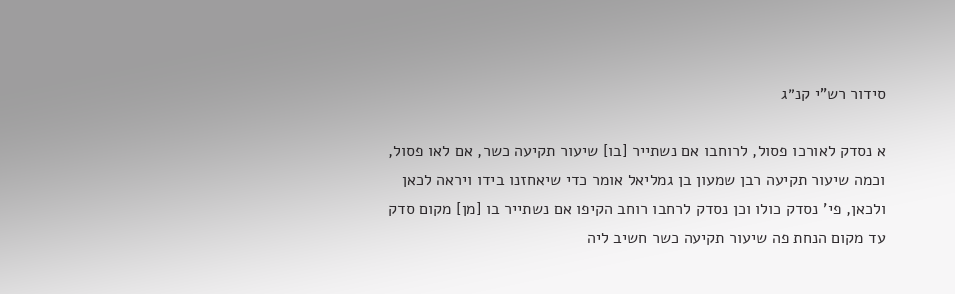סידור רש"י קנ״ג

א נסדק לאורכו פסול, לרוחבו אם נשתייר [בו] שיעור תקיעה כשר, אם לאו פסול, וכמה שיעור תקיעה רבן שמעון בן גמליאל אומר כדי שיאחזנו בידו ויראה לכאן ולכאן, פי' נסדק כולו וכן נסדק לרחבו רוחב הקיפו אם נשתייר בו [מן] מקום סדק עד מקום הנחת פה שיעור תקיעה כשר חשיב ליה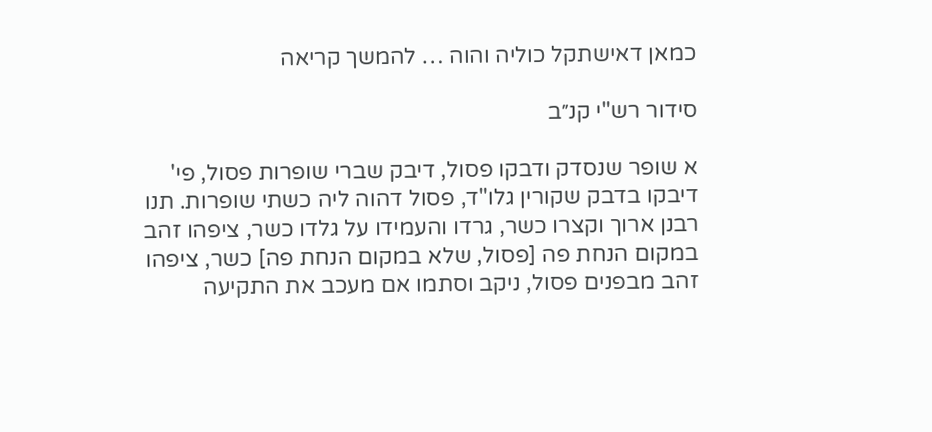כמאן דאישתקל כוליה והוה … להמשך קריאה

סידור רש"י קנ״ב

א שופר שנסדק ודבקו פסול, דיבק שברי שופרות פסול, פי' דיבקו בדבק שקורין גלו"ד, פסול דהוה ליה כשתי שופרות. תנו רבנן ארוך וקצרו כשר, גרדו והעמידו על גלדו כשר, ציפהו זהב במקום הנחת פה [פסול, שלא במקום הנחת פה] כשר, ציפהו זהב מבפנים פסול, ניקב וסתמו אם מעכב את התקיעה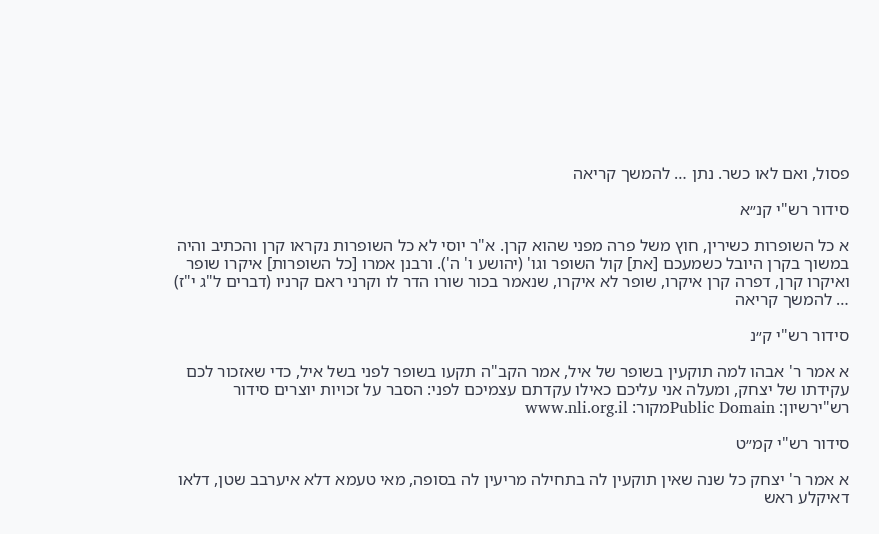פסול, ואם לאו כשר. נתן … להמשך קריאה

סידור רש"י קנ״א

א כל השופרות כשירין, חוץ משל פרה מפני שהוא קרן. א"ר יוסי לא כל השופרות נקראו קרן והכתיב והיה במשוך בקרן היובל כשמעכם [את] קול השופר וגו' (יהושע ו' ה'). ורבנן אמרו [כל השופרות] איקרו שופר ואיקרו קרן, דפרה קרן איקרו, שופר לא איקרו, שנאמר בכור שורו הדר לו וקרני ראם קרניו (דברים ל"ג י"ז) … להמשך קריאה

סידור רש"י ק״נ

א אמר ר' אבהו למה תוקעין בשופר של איל, אמר הקב"ה תקעו בשופר לפני בשל איל, כדי שאזכור לכם עקידתו של יצחק, ומעלה אני עליכם כאילו עקדתם עצמיכם לפני: הסבר על זכויות יוצרים סידור רש"ירשיון: Public Domainמקור: www.nli.org.il

סידור רש"י קמ״ט

א אמר ר' יצחק כל שנה שאין תוקעין לה בתחילה מריעין לה בסופה, מאי טעמא דלא איערבב שטן, דלאו דאיקלע ראש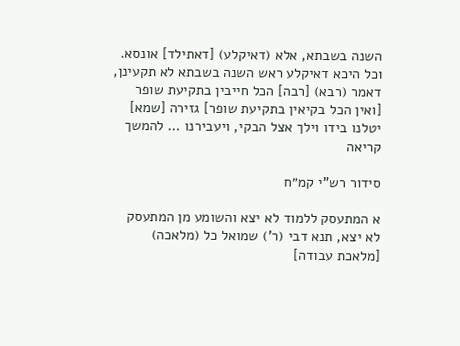השנה בשבתא, אלא (דאיקלע) [דאתילד] אונסא. וכל היכא דאיקלע ראש השנה בשבתא לא תקעינן, דאמר (רבא) [רבה] הכל חייבין בתקיעת שופר [ואין הכל בקיאין בתקיעת שופר] גזירה [שמא] יטלנו בידו וילך אצל הבקי, ויעבירנו … להמשך קריאה

סידור רש"י קמ״ח

א המתעסק ללמוד לא יצא והשומע מן המתעסק לא יצא, תנא דבי (ר') שמואל כל (מלאכה) [מלאכת עבודה]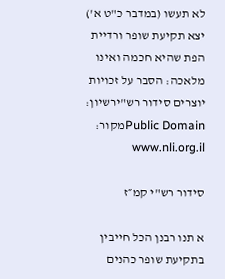לא תעשו (במדבר כ"ט א') יצא תקיעת שופר ורדיית הפת שהיא חכמה ואינו מלאכה: הסבר על זכויות יוצרים סידור רש"ירשיון: Public Domainמקור: www.nli.org.il

סידור רש"י קמ״ז

א תנו רבנן הכל חייבין בתקיעת שופר כהנים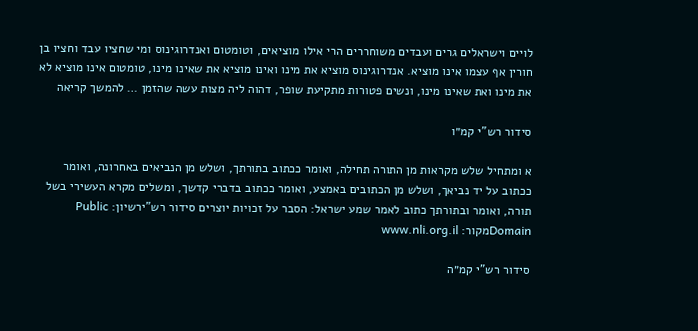לויים וישראלים גרים ועבדים משוחררים הרי אילו מוציאים, וטומטום ואנדרוגינוס ומי שחציו עבד וחציו בן חורין אף עצמו אינו מוציא. אנדרוגינוס מוציא את מינו ואינו מוציא את שאינו מינו, טומטום אינו מוציא לא את מינו ואת שאינו מינו, ונשים פטורות מתקיעת שופר, דהוה ליה מצות עשה שהזמן … להמשך קריאה

סידור רש"י קמ״ו

א ומתחיל שלש מקראות מן התורה תחילה, ואומר ככתוב בתורתך, ושלש מן הנביאים באחרונה, ואומר ככתוב על יד נביאך, ושלש מן הכתובים באמצע, ואומר ככתוב בדברי קדשך, ומשלים מקרא העשירי בשל תורה, ואומר ובתורתך כתוב לאמר שמע ישראל: הסבר על זכויות יוצרים סידור רש"ירשיון: Public Domainמקור: www.nli.org.il

סידור רש"י קמ״ה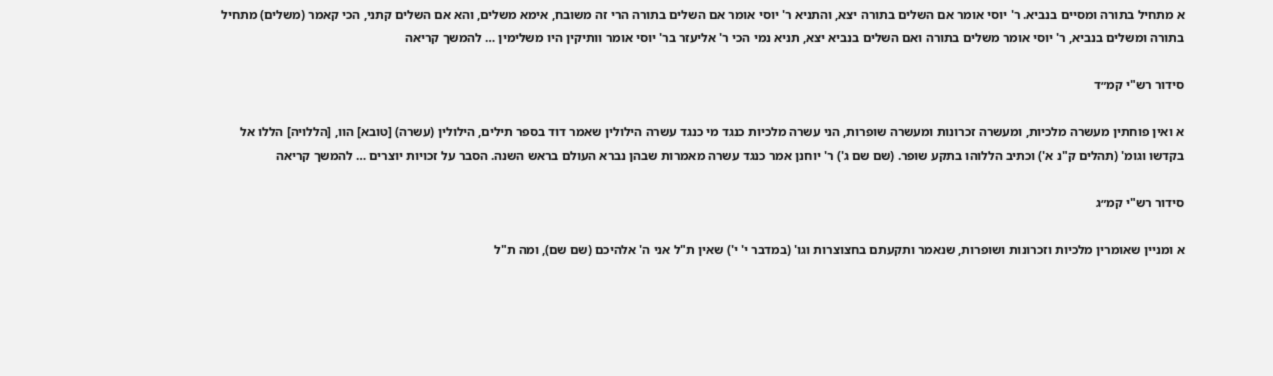א מתחיל בתורה ומסיים בנביא. ר' יוסי אומר אם השלים בתורה יצא, והתניא ר' יוסי אומר אם השלים בתורה הרי זה משובח, אימא משלים, והא אם השלים קתני, הכי קאמר (משלים) מתחיל בתורה ומשלים בנביא, ר' יוסי אומר משלים בתורה ואם השלים בנביא יצא, תניא נמי הכי ר' אליעזר בר' יוסי אומר וותיקין היו משלימין … להמשך קריאה

סידור רש"י קמ״ד

א ואין פוחתין מעשרה מלכיות, ומעשרה זכרונות ומעשרה שופרות, הני עשרה מלכיות כנגד מי כנגד עשרה הילולין שאמר דוד בספר תילים, הילולין (עשרה) [טובא] הוו, [הללויה] הללו אל בקדשו וגומ' (תהלים ק"נ א') וכתיב הללוהו בתקע שופר. (שם שם ג') ר' יוחנן אמר כנגד עשרה מאמרות שבהן נברא העולם בראש השנה. הסבר על זכויות יוצרים … להמשך קריאה

סידור רש"י קמ״ג

א ומניין שאומרין מלכיות וזכרונות ושופרות, שנאמר ותקעתם בחצוצרות וגו' (במדבר י' י') שאין ת"ל אני ה' אלהיכם (שם שם), ומה ת"ל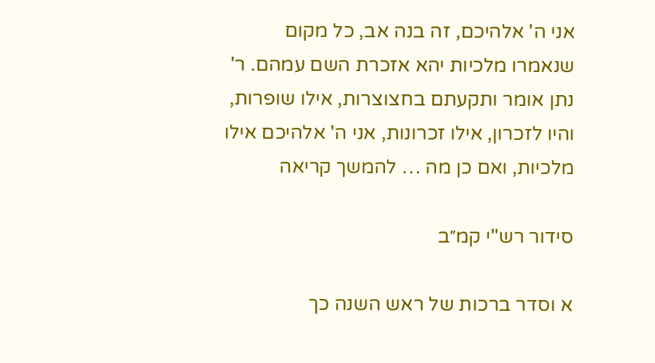אני ה' אלהיכם, זה בנה אב, כל מקום שנאמרו מלכיות יהא אזכרת השם עמהם. ר' נתן אומר ותקעתם בחצוצרות, אילו שופרות, והיו לזכרון, אילו זכרונות, אני ה' אלהיכם אילו מלכיות, ואם כן מה … להמשך קריאה

סידור רש"י קמ״ב

א וסדר ברכות של ראש השנה כך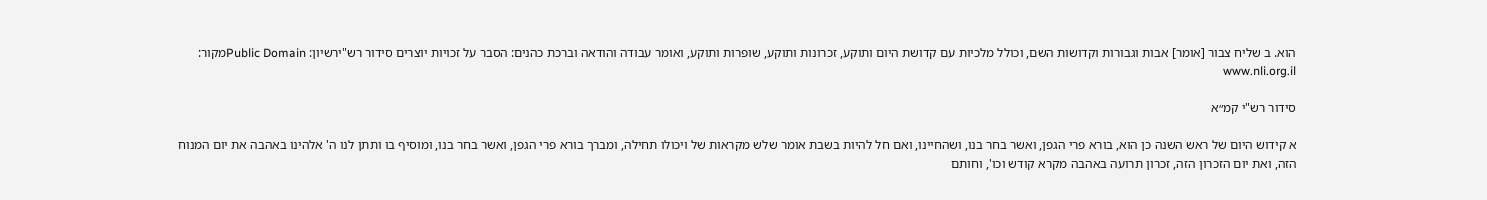הוא. ב שליח צבור [אומר] אבות וגבורות וקדושות השם, וכולל מלכיות עם קדושת היום ותוקע, זכרונות ותוקע, שופרות ותוקע, ואומר עבודה והודאה וברכת כהנים: הסבר על זכויות יוצרים סידור רש"ירשיון: Public Domainמקור: www.nli.org.il

סידור רש"י קמ״א

א קידוש היום של ראש השנה כן הוא, בורא פרי הגפן, ואשר בחר בנו, ושהחיינו, ואם חל להיות בשבת אומר שלש מקראות של ויכולו תחילה, ומברך בורא פרי הגפן, ואשר בחר בנו, ומוסיף בו ותתן לנו ה' אלהינו באהבה את יום המנוח הזה, ואת יום הזכרון הזה, זכרון תרועה באהבה מקרא קודש וכו', וחותם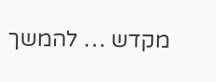מקדש … להמשך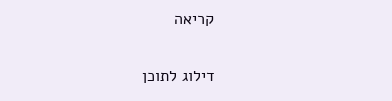קריאה

דילוג לתוכן